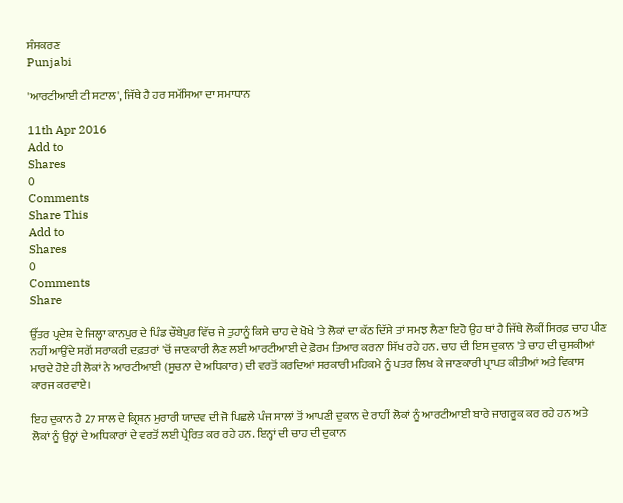ਸੰਸਕਰਣ
Punjabi

'ਆਰਟੀਆਈ ਟੀ ਸਟਾਲ', ਜਿੱਥੇ ਹੈ ਹਰ ਸਮੱਸਿਆ ਦਾ ਸਮਾਧਾਨ

11th Apr 2016
Add to
Shares
0
Comments
Share This
Add to
Shares
0
Comments
Share

ਉੱਤਰ ਪ੍ਰਦੇਸ਼ ਦੇ ਜਿਲ੍ਹਾ ਕਾਨਪੁਰ ਦੇ ਪਿੰਡ ਚੌਬੇਪੁਰ ਵਿੱਚ ਜੇ ਤੁਹਾਨੂੰ ਕਿਸੇ ਚਾਹ ਦੇ ਖੋਖੇ 'ਤੇ ਲੋਕਾਂ ਦਾ ਕੱਠ ਦਿੱਸੇ ਤਾਂ ਸਮਝ ਲੈਣਾ ਇਹੋ ਉਹ ਥਾਂ ਹੈ ਜਿੱਥੇ ਲੋਕੀਂ ਸਿਰਫ਼ ਚਾਹ ਪੀਣ ਨਹੀਂ ਆਉਂਦੇ ਸਗੋਂ ਸਰਾਕਰੀ ਦਫ਼ਤਰਾਂ 'ਚੋਂ ਜਾਣਕਾਰੀ ਲੈਣ ਲਈ ਆਰਟੀਆਈ ਦੇ ਫ਼ੋਰਮ ਤਿਆਰ ਕਰਨਾ ਸਿੱਖ ਰਹੇ ਹਨ. ਚਾਹ ਦੀ ਇਸ ਦੁਕਾਨ 'ਤੇ ਚਾਹ ਦੀ ਚੁਸਕੀਆਂ ਮਾਰਦੇ ਹੋਏ ਹੀ ਲੋਕਾਂ ਨੇ ਆਰਟੀਆਈ (ਸੂਚਨਾ ਦੇ ਅਧਿਕਾਰ) ਦੀ ਵਰਤੋਂ ਕਰਦਿਆਂ ਸਰਕਾਰੀ ਮਹਿਕਮੇ ਨੂੰ ਪਤਰ ਲਿਖ ਕੇ ਜਾਣਕਾਰੀ ਪ੍ਰਾਪਤ ਕੀਤੀਆਂ ਅਤੇ ਵਿਕਾਸ ਕਾਰਜ ਕਰਵਾਏ।

ਇਹ ਦੁਕਾਨ ਹੈ 27 ਸਾਲ ਦੇ ਕ੍ਰਿਸ਼ਨ ਮੁਰਾਰੀ ਯਾਦਵ ਦੀ ਜੋ ਪਿਛਲੇ ਪੰਜ ਸਾਲਾਂ ਤੋਂ ਆਪਣੀ ਦੁਕਾਨ ਦੇ ਰਾਹੀਂ ਲੋਕਾਂ ਨੂੰ ਆਰਟੀਆਈ ਬਾਰੇ ਜਾਗਰੂਕ ਕਰ ਰਹੇ ਹਨ ਅਤੇ ਲੋਕਾਂ ਨੂੰ ਉਨ੍ਹਾਂ ਦੇ ਅਧਿਕਾਰਾਂ ਦੇ ਵਰਤੋਂ ਲਈ ਪ੍ਰੇਰਿਤ ਕਰ ਰਹੇ ਹਨ. ਇਨ੍ਹਾਂ ਦੀ ਚਾਹ ਦੀ ਦੁਕਾਨ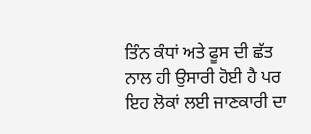ਤਿੰਨ ਕੰਧਾਂ ਅਤੇ ਫੂਸ ਦੀ ਛੱਤ ਨਾਲ ਹੀ ਉਸਾਰੀ ਹੋਈ ਹੈ ਪਰ ਇਹ ਲੋਕਾਂ ਲਈ ਜਾਣਕਾਰੀ ਦਾ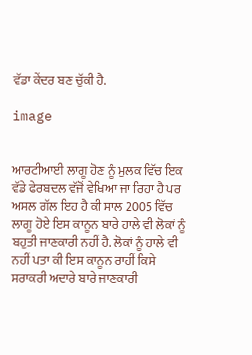ਵੱਡਾ ਕੇਂਦਰ ਬਣ ਚੁੱਕੀ ਹੈ.

image


ਆਰਟੀਆਈ ਲਾਗੂ ਹੋਣ ਨੂੰ ਮੁਲਕ ਵਿੱਚ ਇਕ ਵੱਡੇ ਫੇਰਬਦਲ ਵੱਜੋਂ ਵੇਖਿਆ ਜਾ ਰਿਹਾ ਹੈ ਪਰ ਅਸਲ ਗੱਲ ਇਹ ਹੈ ਕੀ ਸਾਲ 2005 ਵਿੱਚ ਲਾਗੂ ਹੋਏ ਇਸ ਕਾਨੂਨ ਬਾਰੇ ਹਾਲੇ ਵੀ ਲੋਕਾਂ ਨੂੰ ਬਹੁਤੀ ਜਾਣਕਾਰੀ ਨਹੀਂ ਹੈ. ਲੋਕਾਂ ਨੂੰ ਹਾਲੇ ਵੀ ਨਹੀਂ ਪਤਾ ਕੀ ਇਸ ਕਾਨੂਨ ਰਾਹੀਂ ਕਿਸੇ ਸਰਾਕਰੀ ਅਦਾਰੇ ਬਾਰੇ ਜਾਣਕਾਰੀ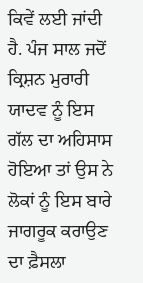ਕਿਵੇਂ ਲਈ ਜਾਂਦੀ ਹੈ. ਪੰਜ ਸਾਲ ਜਦੋਂ ਕ੍ਰਿਸ਼ਨ ਮੁਰਾਰੀ ਯਾਦਵ ਨੂੰ ਇਸ ਗੱਲ ਦਾ ਅਹਿਸਾਸ ਹੋਇਆ ਤਾਂ ਉਸ ਨੇ ਲੋਕਾਂ ਨੂੰ ਇਸ ਬਾਰੇ ਜਾਗਰੂਕ ਕਰਾਉਣ ਦਾ ਫ਼ੈਸਲਾ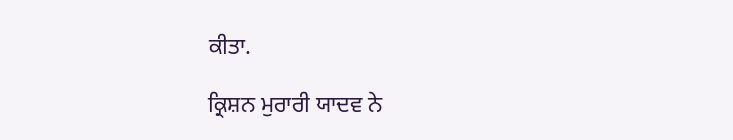ਕੀਤਾ.

ਕ੍ਰਿਸ਼ਨ ਮੁਰਾਰੀ ਯਾਦਵ ਨੇ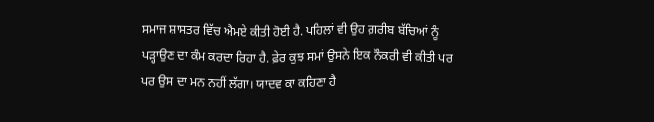ਸਮਾਜ ਸ਼ਾਸਤਰ ਵਿੱਚ ਐਮਏ ਕੀਤੀ ਹੋਈ ਹੈ. ਪਹਿਲਾਂ ਵੀ ਉਹ ਗ਼ਰੀਬ ਬੱਚਿਆਂ ਨੂੰ ਪੜ੍ਹਾਉਣ ਦਾ ਕੰਮ ਕਰਦਾ ਰਿਹਾ ਹੈ. ਫ਼ੇਰ ਕੁਝ ਸਮਾਂ ਉਸਨੇ ਇਕ ਨੌਕਰੀ ਵੀ ਕੀਤੀ ਪਰ ਪਰ ਉਸ ਦਾ ਮਨ ਨਹੀਂ ਲੱਗਾ। ਯਾਦਵ ਕਾ ਕਹਿਣਾ ਹੈ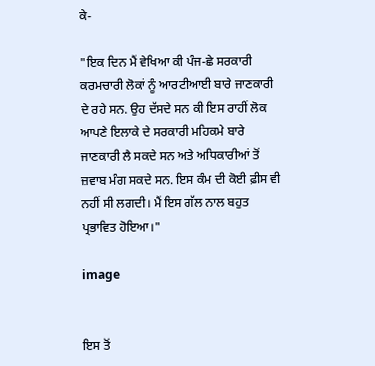ਕੇ-

"ਇਕ ਦਿਨ ਮੈਂ ਵੇਖਿਆ ਕੀ ਪੰਜ-ਛੇ ਸਰਕਾਰੀ ਕਰਮਚਾਰੀ ਲੋਕਾਂ ਨੂੰ ਆਰਟੀਆਈ ਬਾਰੇ ਜਾਣਕਾਰੀ ਦੇ ਰਹੇ ਸਨ. ਉਹ ਦੱਸਦੇ ਸਨ ਕੀ ਇਸ ਰਾਹੀਂ ਲੋਕ ਆਪਣੇ ਇਲਾਕੇ ਦੇ ਸਰਕਾਰੀ ਮਹਿਕਮੇ ਬਾਰੇ ਜਾਣਕਾਰੀ ਲੈ ਸਕਦੇ ਸਨ ਅਤੇ ਅਧਿਕਾਰੀਆਂ ਤੋਂ ਜ਼ਵਾਬ ਮੰਗ ਸਕਦੇ ਸਨ. ਇਸ ਕੰਮ ਦੀ ਕੋਈ ਫ਼ੀਸ ਵੀ ਨਹੀਂ ਸੀ ਲਗਦੀ। ਮੈਂ ਇਸ ਗੱਲ ਨਾਲ ਬਹੁਤ ਪ੍ਰਭਾਵਿਤ ਹੋਇਆ।"

image


ਇਸ ਤੋਂ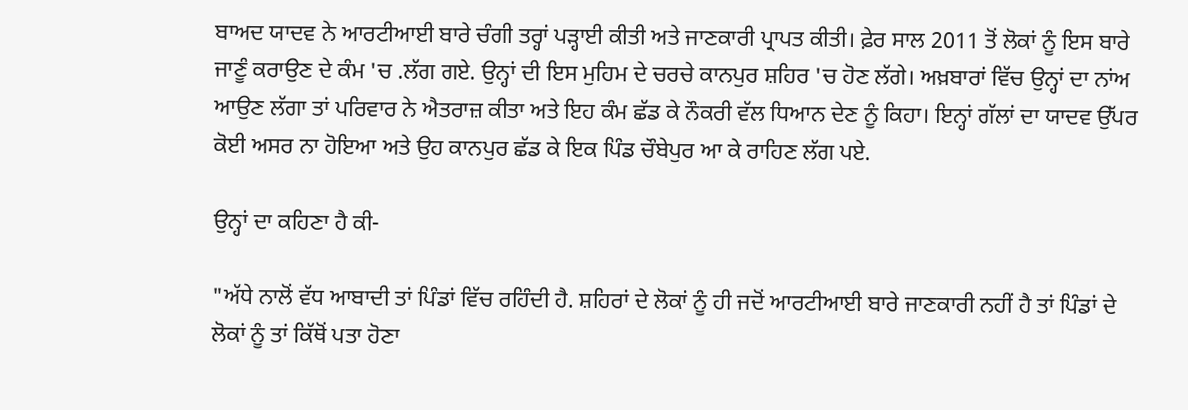ਬਾਅਦ ਯਾਦਵ ਨੇ ਆਰਟੀਆਈ ਬਾਰੇ ਚੰਗੀ ਤਰ੍ਹਾਂ ਪੜ੍ਹਾਈ ਕੀਤੀ ਅਤੇ ਜਾਣਕਾਰੀ ਪ੍ਰਾਪਤ ਕੀਤੀ। ਫ਼ੇਰ ਸਾਲ 2011 ਤੋਂ ਲੋਕਾਂ ਨੂੰ ਇਸ ਬਾਰੇ ਜਾਣੂੰ ਕਰਾਉਣ ਦੇ ਕੰਮ 'ਚ .ਲੱਗ ਗਏ. ਉਨ੍ਹਾਂ ਦੀ ਇਸ ਮੁਹਿਮ ਦੇ ਚਰਚੇ ਕਾਨਪੁਰ ਸ਼ਹਿਰ 'ਚ ਹੋਣ ਲੱਗੇ। ਅਖ਼ਬਾਰਾਂ ਵਿੱਚ ਉਨ੍ਹਾਂ ਦਾ ਨਾਂਅ ਆਉਣ ਲੱਗਾ ਤਾਂ ਪਰਿਵਾਰ ਨੇ ਐਤਰਾਜ਼ ਕੀਤਾ ਅਤੇ ਇਹ ਕੰਮ ਛੱਡ ਕੇ ਨੌਕਰੀ ਵੱਲ ਧਿਆਨ ਦੇਣ ਨੂੰ ਕਿਹਾ। ਇਨ੍ਹਾਂ ਗੱਲਾਂ ਦਾ ਯਾਦਵ ਉੱਪਰ ਕੋਈ ਅਸਰ ਨਾ ਹੋਇਆ ਅਤੇ ਉਹ ਕਾਨਪੁਰ ਛੱਡ ਕੇ ਇਕ ਪਿੰਡ ਚੌਬੇਪੁਰ ਆ ਕੇ ਰਾਹਿਣ ਲੱਗ ਪਏ.

ਉਨ੍ਹਾਂ ਦਾ ਕਹਿਣਾ ਹੈ ਕੀ-

"ਅੱਧੇ ਨਾਲੋਂ ਵੱਧ ਆਬਾਦੀ ਤਾਂ ਪਿੰਡਾਂ ਵਿੱਚ ਰਹਿੰਦੀ ਹੈ. ਸ਼ਹਿਰਾਂ ਦੇ ਲੋਕਾਂ ਨੂੰ ਹੀ ਜਦੋਂ ਆਰਟੀਆਈ ਬਾਰੇ ਜਾਣਕਾਰੀ ਨਹੀਂ ਹੈ ਤਾਂ ਪਿੰਡਾਂ ਦੇ ਲੋਕਾਂ ਨੂੰ ਤਾਂ ਕਿੱਥੋਂ ਪਤਾ ਹੋਣਾ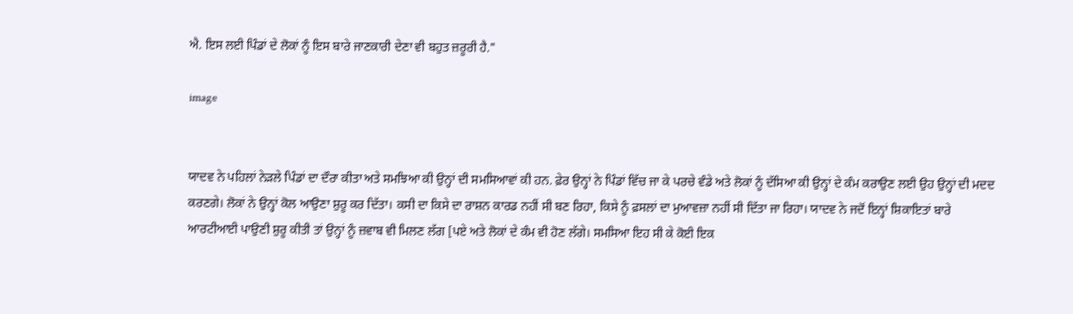ਐ. ਇਸ ਲਈ ਪਿੰਡਾਂ ਦੇ ਲੋਕਾਂ ਨੂੰ ਇਸ ਬਾਰੇ ਜਾਣਕਾਰੀ ਦੇਣਾ ਵੀ ਬਹੁਤ ਜ਼ਰੂਰੀ ਹੈ."

image


ਯਾਦਵ ਨੇ ਪਹਿਲਾਂ ਨੇੜਲੇ ਪਿੰਡਾਂ ਦਾ ਦੌਰਾ ਕੀਤਾ ਅਤੇ ਸਮਝਿਆ ਕੀ ਉਨ੍ਹਾਂ ਦੀ ਸਮਸਿਆਵਾਂ ਕੀ ਹਨ. ਫ਼ੇਰ ਉਨ੍ਹਾਂ ਨੇ ਪਿੰਡਾਂ ਵਿੱਚ ਜਾ ਕੇ ਪਰਚੇ ਵੰਡੇ ਅਤੇ ਲੋਕਾਂ ਨੂੰ ਦੱਸਿਆ ਕੀ ਉਨ੍ਹਾਂ ਦੇ ਕੰਮ ਕਰਾਉਣ ਲਈ ਉਹ ਉਨ੍ਹਾਂ ਦੀ ਮਦਦ ਕਰਣਗੇ। ਲੋਕਾਂ ਨੇ ਉਨ੍ਹਾਂ ਕੋਲ ਆਉਣਾ ਸ਼ੁਰੂ ਕਰ ਦਿੱਤਾ। ਕਸੀ ਦਾ ਕਿਸੇ ਦਾ ਰਾਸ਼ਨ ਕਾਰਡ ਨਹੀਂ ਸੀ ਬਣ ਰਿਹਾ, ਕਿਸੇ ਨੂੰ ਫ਼ਸਲਾਂ ਦਾ ਮੁਆਵਜ਼ਾ ਨਹੀਂ ਸੀ ਦਿੱਤਾ ਜਾ ਰਿਹਾ। ਯਾਦਵ ਨੇ ਜਦੋਂ ਇਨ੍ਹਾਂ ਸ਼ਿਕਾਇਤਾਂ ਬਾਰੇ ਆਰਟੀਆਈ ਪਾਉਣੀ ਸ਼ੁਰੂ ਕੀਤੀ ਤਾਂ ਉਨ੍ਹਾਂ ਨੂੰ ਜ਼ਵਾਬ ਵੀ ਮਿਲਣ ਲੱਗ [ਪਏ ਅਤੇ ਲੋਕਾਂ ਦੇ ਕੰਮ ਵੀ ਹੋਣ ਲੱਗੇ। ਸਮਸਿਆ ਇਹ ਸੀ ਕੇ ਕੋਈ ਇਕ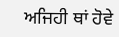ਅਜਿਹੀ ਥਾਂ ਹੋਵੇ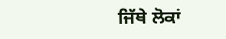ਜਿੱਥੇ ਲੋਕਾਂ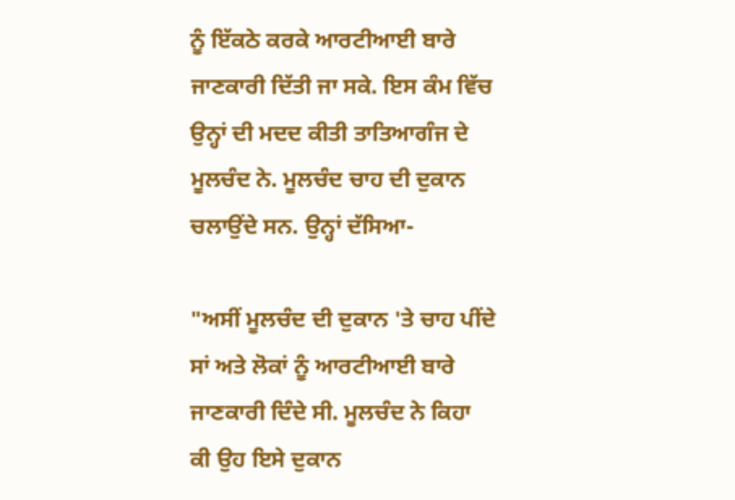ਨੂੰ ਇੱਕਠੇ ਕਰਕੇ ਆਰਟੀਆਈ ਬਾਰੇ ਜਾਣਕਾਰੀ ਦਿੱਤੀ ਜਾ ਸਕੇ. ਇਸ ਕੰਮ ਵਿੱਚ ਉਨ੍ਹਾਂ ਦੀ ਮਦਦ ਕੀਤੀ ਤਾਤਿਆਗੰਜ ਦੇ ਮੂਲਚੰਦ ਨੇ. ਮੂਲਚੰਦ ਚਾਹ ਦੀ ਦੁਕਾਨ ਚਲਾਉਂਦੇ ਸਨ. ਉਨ੍ਹਾਂ ਦੱਸਿਆ-

"ਅਸੀਂ ਮੂਲਚੰਦ ਦੀ ਦੁਕਾਨ 'ਤੇ ਚਾਹ ਪੀਂਦੇ ਸਾਂ ਅਤੇ ਲੋਕਾਂ ਨੂੰ ਆਰਟੀਆਈ ਬਾਰੇ ਜਾਣਕਾਰੀ ਦਿੰਦੇ ਸੀ. ਮੂਲਚੰਦ ਨੇ ਕਿਹਾ ਕੀ ਉਹ ਇਸੇ ਦੁਕਾਨ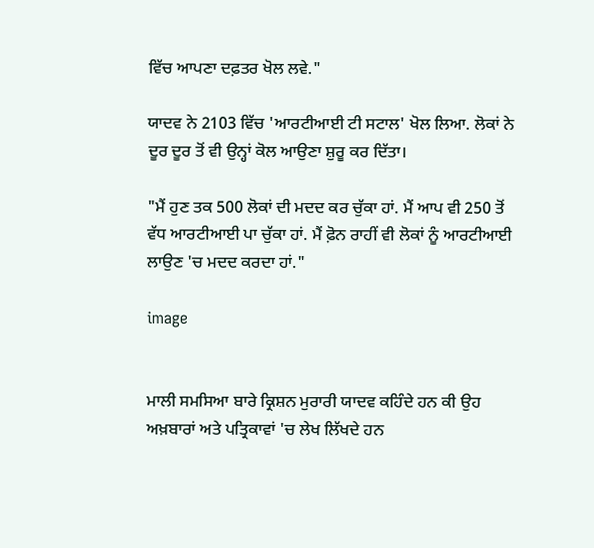ਵਿੱਚ ਆਪਣਾ ਦਫ਼ਤਰ ਖੋਲ ਲਵੇ."

ਯਾਦਵ ਨੇ 2103 ਵਿੱਚ 'ਆਰਟੀਆਈ ਟੀ ਸਟਾਲ' ਖੋਲ ਲਿਆ. ਲੋਕਾਂ ਨੇ ਦੂਰ ਦੂਰ ਤੋਂ ਵੀ ਉਨ੍ਹਾਂ ਕੋਲ ਆਉਣਾ ਸ਼ੁਰੂ ਕਰ ਦਿੱਤਾ।

"ਮੈਂ ਹੁਣ ਤਕ 500 ਲੋਕਾਂ ਦੀ ਮਦਦ ਕਰ ਚੁੱਕਾ ਹਾਂ. ਮੈਂ ਆਪ ਵੀ 250 ਤੋਂ ਵੱਧ ਆਰਟੀਆਈ ਪਾ ਚੁੱਕਾ ਹਾਂ. ਮੈਂ ਫ਼ੋਨ ਰਾਹੀਂ ਵੀ ਲੋਕਾਂ ਨੂੰ ਆਰਟੀਆਈ ਲਾਉਣ 'ਚ ਮਦਦ ਕਰਦਾ ਹਾਂ."

image


ਮਾਲੀ ਸਮਸਿਆ ਬਾਰੇ ਕ੍ਰਿਸ਼ਨ ਮੁਰਾਰੀ ਯਾਦਵ ਕਹਿੰਦੇ ਹਨ ਕੀ ਉਹ ਅਖ਼ਬਾਰਾਂ ਅਤੇ ਪਤ੍ਰਿਕਾਵਾਂ 'ਚ ਲੇਖ ਲਿੱਖਦੇ ਹਨ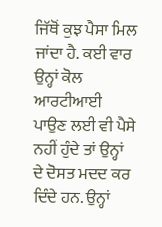ਜਿੱਥੋਂ ਕੁਝ ਪੈਸਾ ਮਿਲ ਜਾਂਦਾ ਹੈ. ਕਈ ਵਾਰ ਉਨ੍ਹਾਂ ਕੋਲ ਆਰਟੀਆਈ ਪਾਉਣ ਲਈ ਵੀ ਪੈਸੇ ਨਹੀਂ ਹੁੰਦੇ ਤਾਂ ਉਨ੍ਹਾਂ ਦੇ ਦੋਸਤ ਮਦਦ ਕਰ ਦਿੰਦੇ ਹਨ. ਉਨ੍ਹਾਂ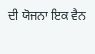ਦੀ ਯੋਜਨਾ ਇਕ ਵੈਨ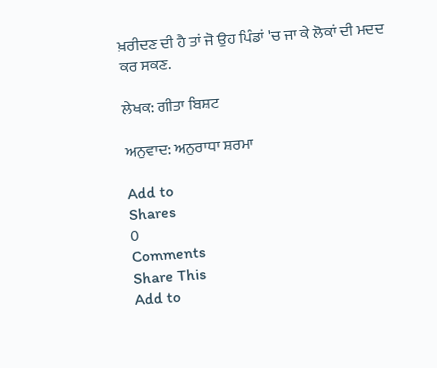ਖ਼ਰੀਦਣ ਦੀ ਹੈ ਤਾਂ ਜੋ ਉਹ ਪਿੰਡਾਂ 'ਚ ਜਾ ਕੇ ਲੋਕਾਂ ਦੀ ਮਦਦ ਕਰ ਸਕਣ.

ਲੇਖਕ: ਗੀਤਾ ਬਿਸ਼ਟ

ਅਨੁਵਾਦ: ਅਨੁਰਾਧਾ ਸ਼ਰਮਾ

Add to
Shares
0
Comments
Share This
Add to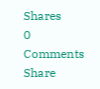Shares
0
Comments
Share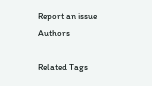Report an issue
Authors

Related Tags